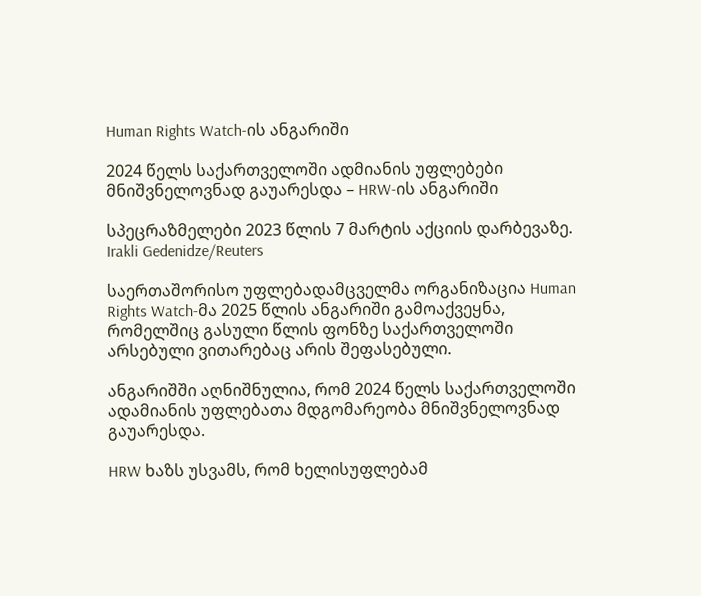Human Rights Watch-ის ანგარიში

2024 წელს საქართველოში ადმიანის უფლებები მნიშვნელოვნად გაუარესდა – HRW-ის ანგარიში

სპეცრაზმელები 2023 წლის 7 მარტის აქციის დარბევაზე.
Irakli Gedenidze/Reuters

საერთაშორისო უფლებადამცველმა ორგანიზაცია Human Rights Watch-მა 2025 წლის ანგარიში გამოაქვეყნა, რომელშიც გასული წლის ფონზე საქართველოში არსებული ვითარებაც არის შეფასებული.

ანგარიშში აღნიშნულია, რომ 2024 წელს საქართველოში ადამიანის უფლებათა მდგომარეობა მნიშვნელოვნად გაუარესდა.

HRW ხაზს უსვამს, რომ ხელისუფლებამ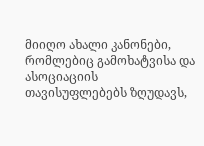მიიღო ახალი კანონები, რომლებიც გამოხატვისა და ასოციაციის თავისუფლებებს ზღუდავს,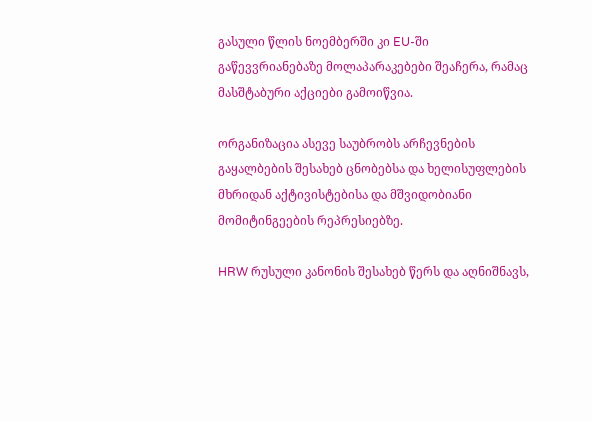გასული წლის ნოემბერში კი EU-ში გაწევვრიანებაზე მოლაპარაკებები შეაჩერა, რამაც მასშტაბური აქციები გამოიწვია.

ორგანიზაცია ასევე საუბრობს არჩევნების გაყალბების შესახებ ცნობებსა და ხელისუფლების მხრიდან აქტივისტებისა და მშვიდობიანი მომიტინგეების რეპრესიებზე.

HRW რუსული კანონის შესახებ წერს და აღნიშნავს,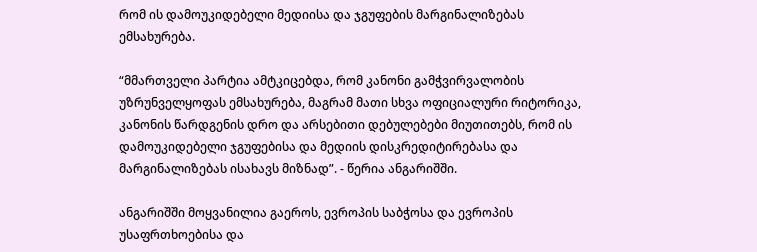რომ ის დამოუკიდებელი მედიისა და ჯგუფების მარგინალიზებას ემსახურება.

“მმართველი პარტია ამტკიცებდა, რომ კანონი გამჭვირვალობის უზრუნველყოფას ემსახურება, მაგრამ მათი სხვა ოფიციალური რიტორიკა, კანონის წარდგენის დრო და არსებითი დებულებები მიუთითებს, რომ ის დამოუკიდებელი ჯგუფებისა და მედიის დისკრედიტირებასა და მარგინალიზებას ისახავს მიზნად”. - წერია ანგარიშში.

ანგარიშში მოყვანილია გაეროს, ევროპის საბჭოსა და ევროპის უსაფრთხოებისა და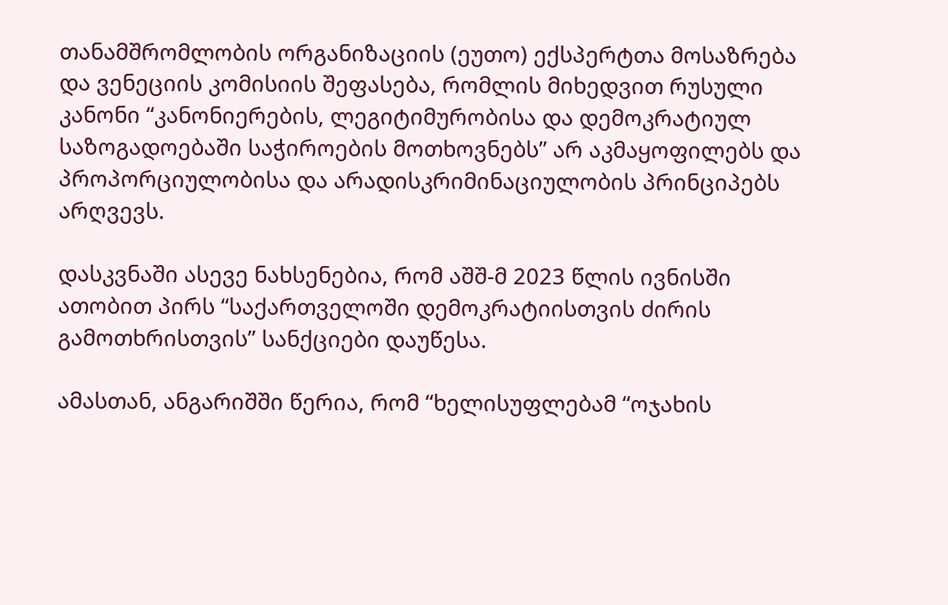თანამშრომლობის ორგანიზაციის (ეუთო) ექსპერტთა მოსაზრება და ვენეციის კომისიის შეფასება, რომლის მიხედვით რუსული კანონი “კანონიერების, ლეგიტიმურობისა და დემოკრატიულ საზოგადოებაში საჭიროების მოთხოვნებს” არ აკმაყოფილებს და პროპორციულობისა და არადისკრიმინაციულობის პრინციპებს არღვევს.

დასკვნაში ასევე ნახსენებია, რომ აშშ-მ 2023 წლის ივნისში ათობით პირს “საქართველოში დემოკრატიისთვის ძირის გამოთხრისთვის” სანქციები დაუწესა.

ამასთან, ანგარიშში წერია, რომ “ხელისუფლებამ “ოჯახის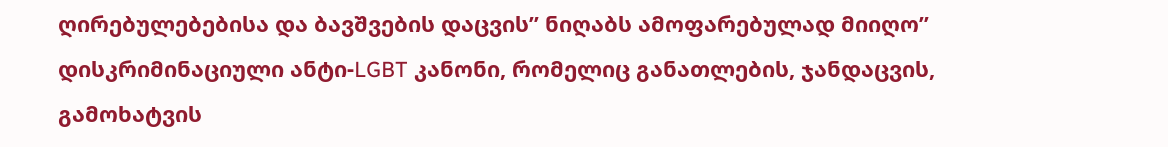ღირებულებებისა და ბავშვების დაცვის” ნიღაბს ამოფარებულად მიიღო” დისკრიმინაციული ანტი-LGBT კანონი, რომელიც განათლების, ჯანდაცვის, გამოხატვის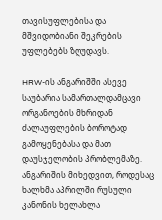თავისუფლებისა და მშვიდობიანი შეკრების უფლებებს ზღუდავს.

HRW-ის ანგარიშში ასევე საუბარია სამართალდამცავი ორგანოების მხრიდან ძალაუფლების ბოროტად გამოყენებასა და მათ დაუსჯელობის პრობლემაზე. ანგარიშის მიხედვით, როდესაც ხალხმა აპრილში რუსული კანონის ხელახლა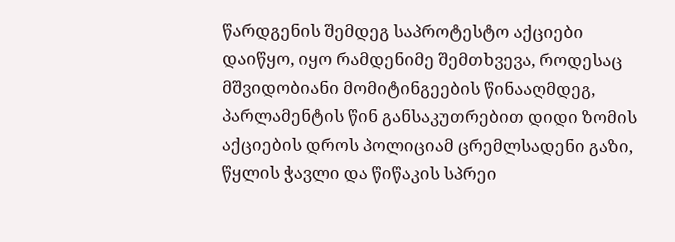წარდგენის შემდეგ საპროტესტო აქციები დაიწყო, იყო რამდენიმე შემთხვევა, როდესაც მშვიდობიანი მომიტინგეების წინააღმდეგ, პარლამენტის წინ განსაკუთრებით დიდი ზომის აქციების დროს პოლიციამ ცრემლსადენი გაზი, წყლის ჭავლი და წიწაკის სპრეი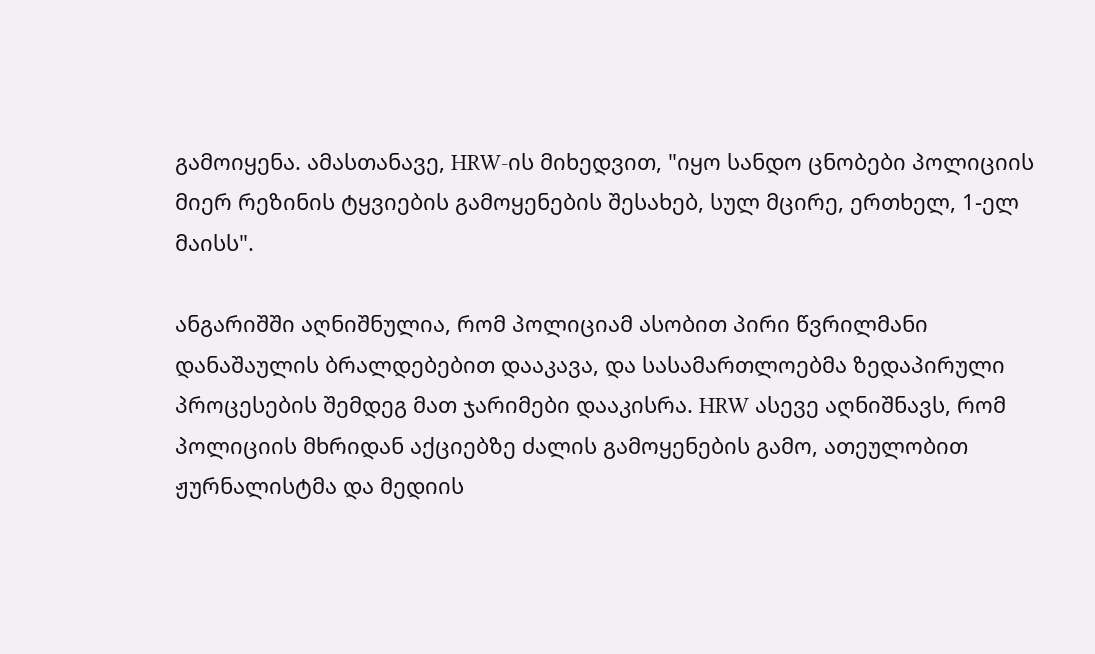გამოიყენა. ამასთანავე, HRW-ის მიხედვით, "იყო სანდო ცნობები პოლიციის მიერ რეზინის ტყვიების გამოყენების შესახებ, სულ მცირე, ერთხელ, 1-ელ მაისს".

ანგარიშში აღნიშნულია, რომ პოლიციამ ასობით პირი წვრილმანი დანაშაულის ბრალდებებით დააკავა, და სასამართლოებმა ზედაპირული პროცესების შემდეგ მათ ჯარიმები დააკისრა. HRW ასევე აღნიშნავს, რომ პოლიციის მხრიდან აქციებზე ძალის გამოყენების გამო, ათეულობით ჟურნალისტმა და მედიის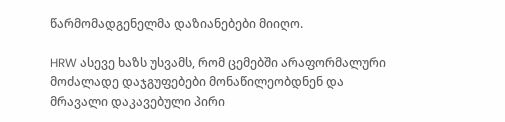წარმომადგენელმა დაზიანებები მიიღო.

HRW ასევე ხაზს უსვამს, რომ ცემებში არაფორმალური მოძალადე დაჯგუფებები მონაწილეობდნენ და მრავალი დაკავებული პირი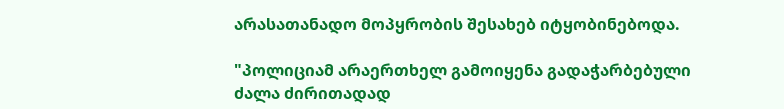არასათანადო მოპყრობის შესახებ იტყობინებოდა.

"პოლიციამ არაერთხელ გამოიყენა გადაჭარბებული ძალა ძირითადად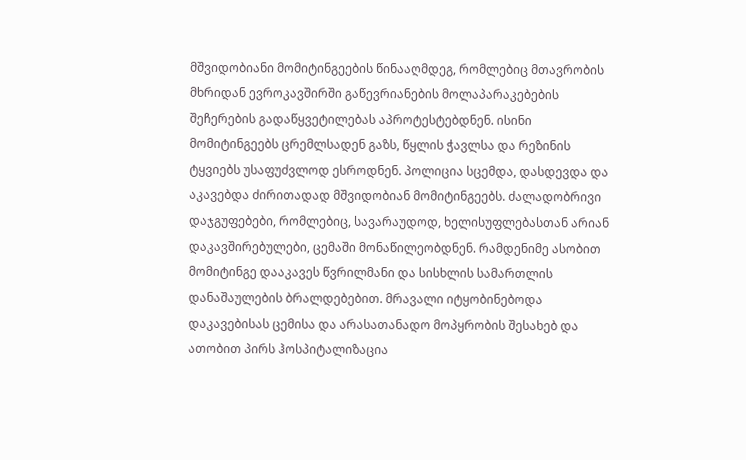მშვიდობიანი მომიტინგეების წინააღმდეგ, რომლებიც მთავრობის მხრიდან ევროკავშირში გაწევრიანების მოლაპარაკებების შეჩერების გადაწყვეტილებას აპროტესტებდნენ. ისინი მომიტინგეებს ცრემლსადენ გაზს, წყლის ჭავლსა და რეზინის ტყვიებს უსაფუძვლოდ ესროდნენ. პოლიცია სცემდა, დასდევდა და აკავებდა ძირითადად მშვიდობიან მომიტინგეებს. ძალადობრივი დაჯგუფებები, რომლებიც, სავარაუდოდ, ხელისუფლებასთან არიან დაკავშირებულები, ცემაში მონაწილეობდნენ. რამდენიმე ასობით მომიტინგე დააკავეს წვრილმანი და სისხლის სამართლის დანაშაულების ბრალდებებით. მრავალი იტყობინებოდა დაკავებისას ცემისა და არასათანადო მოპყრობის შესახებ და ათობით პირს ჰოსპიტალიზაცია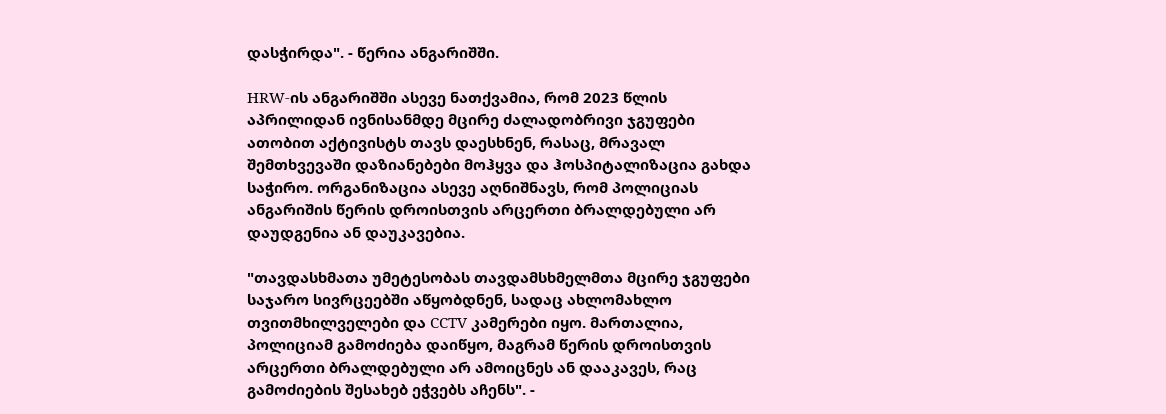დასჭირდა". - წერია ანგარიშში.

HRW-ის ანგარიშში ასევე ნათქვამია, რომ 2023 წლის აპრილიდან ივნისანმდე მცირე ძალადობრივი ჯგუფები ათობით აქტივისტს თავს დაესხნენ, რასაც, მრავალ შემთხვევაში დაზიანებები მოჰყვა და ჰოსპიტალიზაცია გახდა საჭირო. ორგანიზაცია ასევე აღნიშნავს, რომ პოლიციას ანგარიშის წერის დროისთვის არცერთი ბრალდებული არ დაუდგენია ან დაუკავებია.

"თავდასხმათა უმეტესობას თავდამსხმელმთა მცირე ჯგუფები საჯარო სივრცეებში აწყობდნენ, სადაც ახლომახლო თვითმხილველები და CCTV კამერები იყო. მართალია, პოლიციამ გამოძიება დაიწყო, მაგრამ წერის დროისთვის არცერთი ბრალდებული არ ამოიცნეს ან დააკავეს, რაც გამოძიების შესახებ ეჭვებს აჩენს". -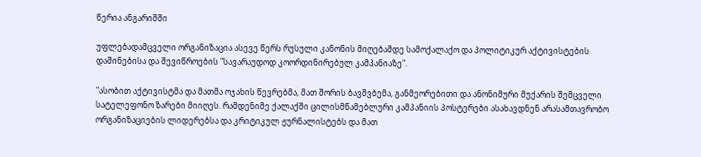წერია ანგარიშში

უფლებადამცველი ორგანიზაცია ასევე წერს რუსული კანონის მიღებამდე სამოქალაქო და პოლიტიკურ აქტივისტების დაშინებისა და შევიწროების "სავარაუდოდ კოორდინირებულ კამპანიაზე".

"ასობით აქტივისტმა და მათმა ოჯახის წევრებმა, მათ შორის ბავშვბემა, განმეორებითი და ანონიმური მუქარის შემცველი სატელეფონო ზარები მიიღეს. რამდენიმე ქალაქში ცილისმწამებლური კამპანიის პოსტერები ასახავდნენ არასამთავრობო ორგანიზაციების ლიდერებსა და კრიტიკულ ჟურნალისტებს და მათ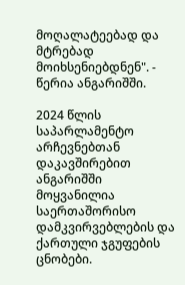მოღალატეებად და მტრებად მოიხსენიებდნენ". - წერია ანგარიშში.

2024 წლის საპარლამენტო არჩევნებთან დაკავშირებით ანგარიშში მოყვანილია საერთაშორისო დამკვირვებლების და ქართული ჯგუფების ცნობები.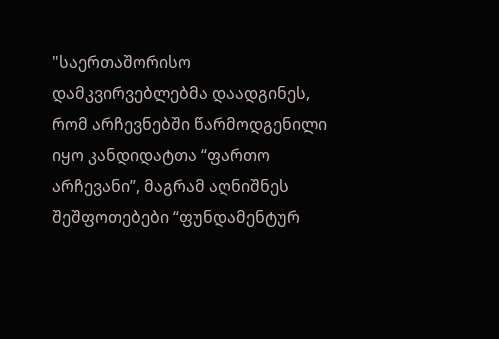"საერთაშორისო დამკვირვებლებმა დაადგინეს, რომ არჩევნებში წარმოდგენილი იყო კანდიდატთა “ფართო არჩევანი”, მაგრამ აღნიშნეს შეშფოთებები “ფუნდამენტურ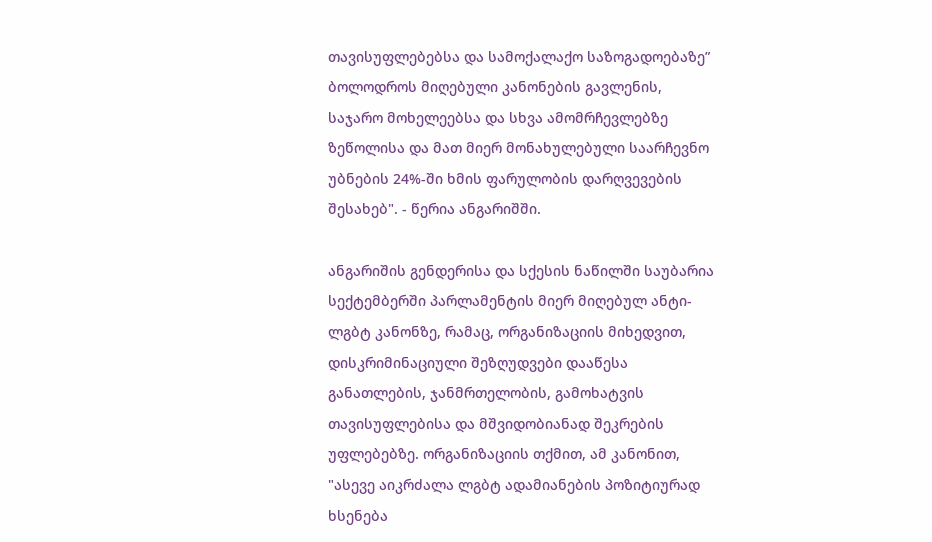თავისუფლებებსა და სამოქალაქო საზოგადოებაზე” ბოლოდროს მიღებული კანონების გავლენის, საჯარო მოხელეებსა და სხვა ამომრჩევლებზე ზეწოლისა და მათ მიერ მონახულებული საარჩევნო უბნების 24%-ში ხმის ფარულობის დარღვევების შესახებ". - წერია ანგარიშში.

ანგარიშის გენდერისა და სქესის ნაწილში საუბარია სექტემბერში პარლამენტის მიერ მიღებულ ანტი-ლგბტ კანონზე, რამაც, ორგანიზაციის მიხედვით, დისკრიმინაციული შეზღუდვები დააწესა განათლების, ჯანმრთელობის, გამოხატვის თავისუფლებისა და მშვიდობიანად შეკრების უფლებებზე. ორგანიზაციის თქმით, ამ კანონით, "ასევე აიკრძალა ლგბტ ადამიანების პოზიტიურად ხსენება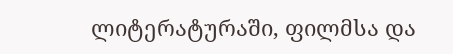ლიტერატურაში, ფილმსა და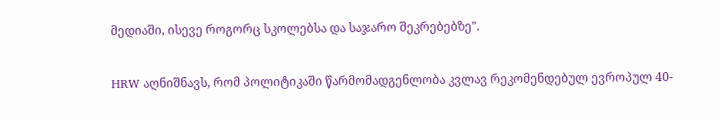მედიაში, ისევე როგორც სკოლებსა და საჯარო შეკრებებზე".

HRW აღნიშნავს, რომ პოლიტიკაში წარმომადგენლობა კვლავ რეკომენდებულ ევროპულ 40-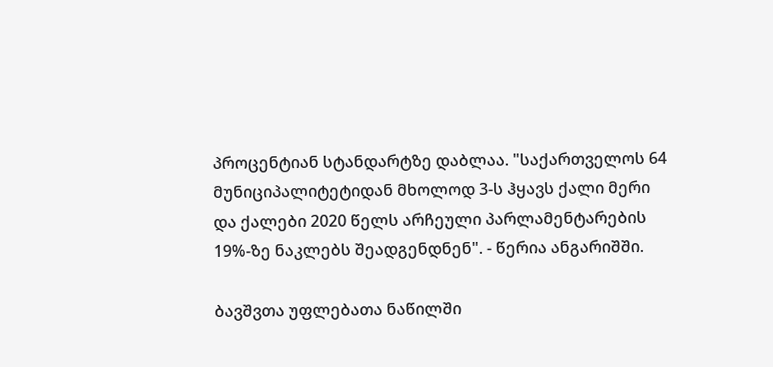პროცენტიან სტანდარტზე დაბლაა. "საქართველოს 64 მუნიციპალიტეტიდან მხოლოდ 3-ს ჰყავს ქალი მერი და ქალები 2020 წელს არჩეული პარლამენტარების 19%-ზე ნაკლებს შეადგენდნენ". - წერია ანგარიშში.

ბავშვთა უფლებათა ნაწილში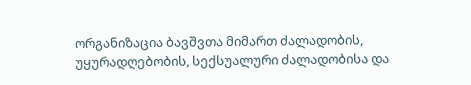ორგანიზაცია ბავშვთა მიმართ ძალადობის, უყურადღებობის, სექსუალური ძალადობისა და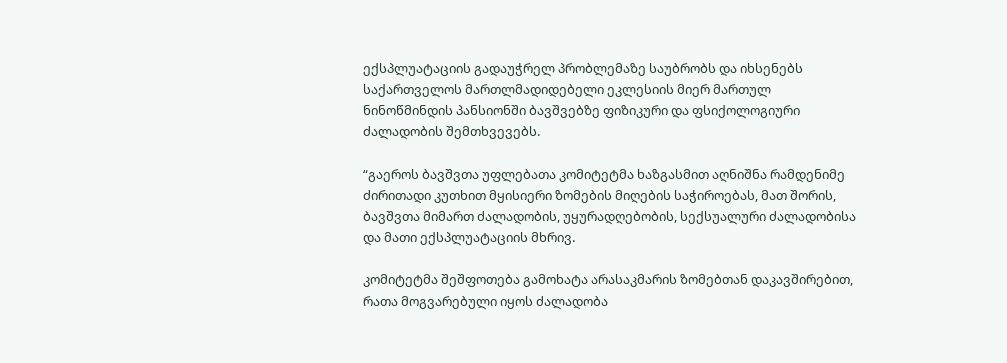ექსპლუატაციის გადაუჭრელ პრობლემაზე საუბრობს და იხსენებს საქართველოს მართლმადიდებელი ეკლესიის მიერ მართულ ნინოწმინდის პანსიონში ბავშვებზე ფიზიკური და ფსიქოლოგიური ძალადობის შემთხვევებს.

“გაეროს ბავშვთა უფლებათა კომიტეტმა ხაზგასმით აღნიშნა რამდენიმე ძირითადი კუთხით მყისიერი ზომების მიღების საჭიროებას, მათ შორის, ბავშვთა მიმართ ძალადობის, უყურადღებობის, სექსუალური ძალადობისა და მათი ექსპლუატაციის მხრივ.

კომიტეტმა შეშფოთება გამოხატა არასაკმარის ზომებთან დაკავშირებით, რათა მოგვარებული იყოს ძალადობა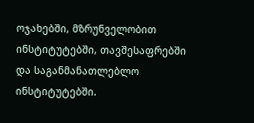ოჯახებში, მზრუნველობით ინსტიტუტებში, თავშესაფრებში და საგანმანათლებლო ინსტიტუტებში.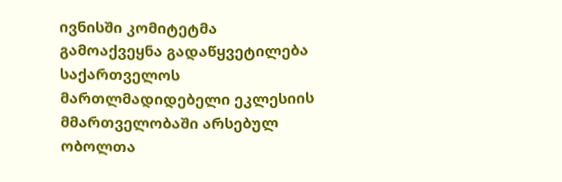ივნისში კომიტეტმა გამოაქვეყნა გადაწყვეტილება საქართველოს მართლმადიდებელი ეკლესიის მმართველობაში არსებულ ობოლთა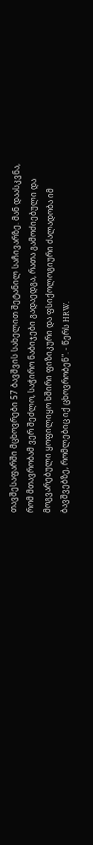თავშესაფარში მცხოვრები 57 ბავშვის სახელით შეტანილ საჩივარზე. მან დაასკვნა, რომ მთავრობამ ვერ შეძლო, საჭირო ნაბიჯები გადაედგა, რათა გამოძიებული და მოგვარებული ყოფილიყო ხშირი ფიზიკური და ფსიქოლოგიური ძალადობა იმ ბავშვებზე, რომლებიც იქ ცხოვრობენ". - წერს HRW.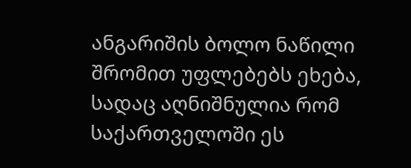ანგარიშის ბოლო ნაწილი შრომით უფლებებს ეხება, სადაც აღნიშნულია რომ საქართველოში ეს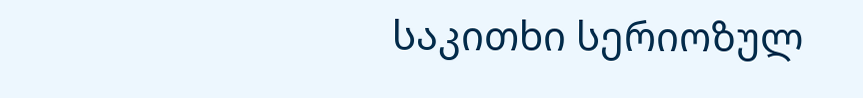საკითხი სერიოზულ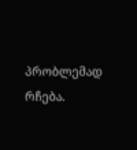პრობლემად რჩება.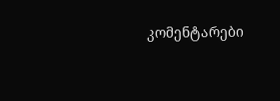კომენტარები